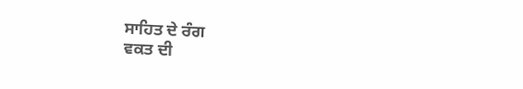ਸਾਹਿਤ ਦੇ ਰੰਗ
ਵਕਤ ਦੀ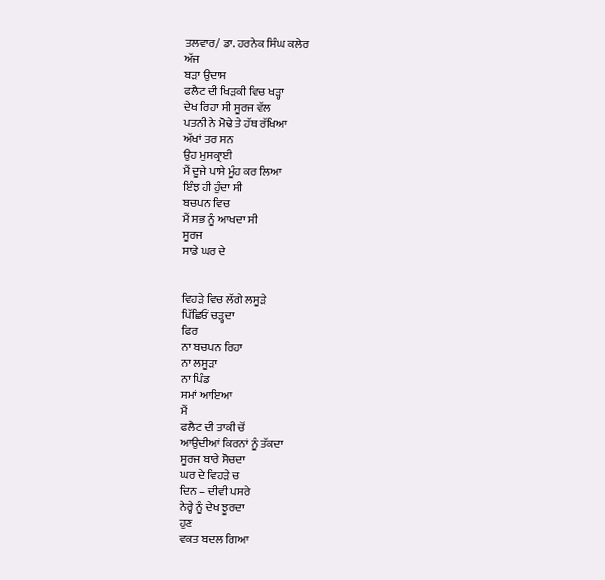ਤਲਵਾਰ/ ਡਾ. ਹਰਨੇਕ ਸਿੰਘ ਕਲੇਰ
ਅੱਜ
ਬੜਾ ਉਦਾਸ
ਫਲੈਟ ਦੀ ਖਿੜਕੀ ਵਿਚ ਖੜ੍ਹਾ
ਦੇਖ ਰਿਹਾ ਸੀ ਸੂਰਜ ਵੱਲ
ਪਤਨੀ ਨੇ ਮੋਢੇ ਤੇ ਹੱਥ ਰੱਖਿਆ
ਅੱਖਾਂ ਤਰ ਸਨ
ਉਹ ਮੁਸਕ੍ਰਾਈ
ਮੈਂ ਦੂਜੇ ਪਾਸੇ ਮੂੰਹ ਕਰ ਲਿਆ
ਇੰਝ ਹੀ ਹੁੰਦਾ ਸੀ
ਬਚਪਨ ਵਿਚ
ਮੈਂ ਸਭ ਨੂੰ ਆਖਦਾ ਸੀ
ਸੂਰਜ
ਸਾਡੇ ਘਰ ਦੇ


ਵਿਹੜੇ ਵਿਚ ਲੱਗੇ ਲਸੂੜੇ
ਪਿੱਛਿਓਂ ਚੜ੍ਹਦਾ
ਫਿਰ
ਨਾ ਬਚਪਨ ਰਿਹਾ
ਨਾ ਲਸੂੜਾ
ਨਾ ਪਿੰਡ
ਸਮਾਂ ਆਇਆ
ਮੈਂ
ਫਲੈਟ ਦੀ ਤਾਕੀ ਚੋਂ
ਆਉਦੀਆਂ ਕਿਰਨਾਂ ਨੂੰ ਤੱਕਦਾ
ਸੂਰਜ ਬਾਰੇ ਸੋਚਦਾ
ਘਰ ਦੇ ਵਿਹੜੇ ਚ
ਦਿਨ – ਦੀਵੀ ਪਸਰੇ
ਨੇਰ੍ਹੇ ਨੂੰ ਦੇਖ ਝੂਰਦਾ
ਹੁਣ
ਵਕਤ ਬਦਲ ਗਿਆ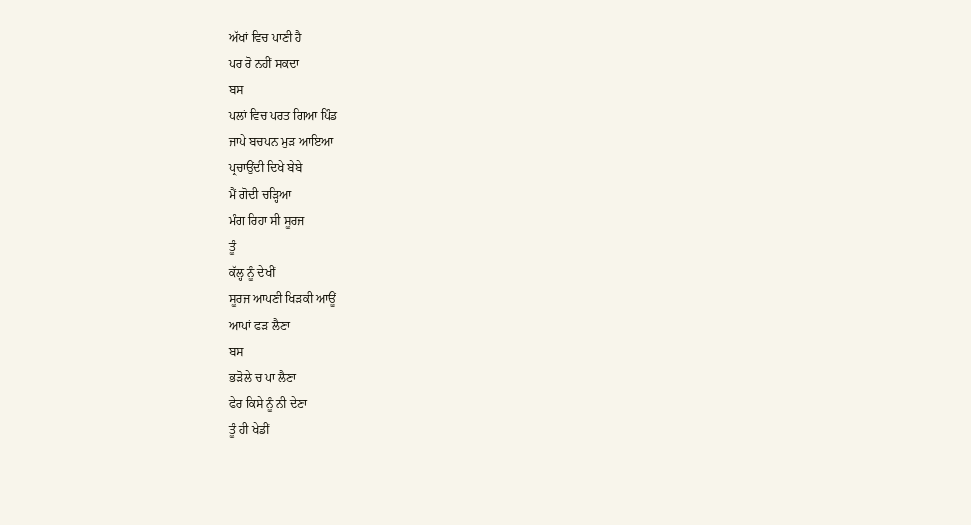ਅੱਖਾਂ ਵਿਚ ਪਾਣੀ ਹੈ
ਪਰ ਰੋ ਨਹੀਂ ਸਕਦਾ
ਬਸ
ਪਲਾਂ ਵਿਚ ਪਰਤ ਗਿਆ ਪਿੰਡ
ਜਾਪੇ ਬਚਪਨ ਮੁੜ ਆਇਆ
ਪ੍ਰਚਾਉਂਦੀ ਦਿਖੇ ਬੇਬੇ
ਮੈਂ ਗੋਦੀ ਚੜ੍ਹਿਆ
ਮੰਗ ਰਿਹਾ ਸੀ ਸੂਰਜ
ਤੂੰ
ਕੱਲ੍ਹ ਨੂੰ ਦੇਖੀਂ
ਸੂਰਜ ਆਪਣੀ ਖਿੜਕੀ ਆਊਂ
ਆਪਾਂ ਫੜ ਲੈਣਾ
ਬਸ
ਭੜੋਲੇ ਚ ਪਾ ਲੈਣਾ
ਫੇਰ ਕਿਸੇ ਨੂੰ ਨੀ ਦੇਣਾ
ਤੂੰ ਹੀ ਖੇਡੀਂ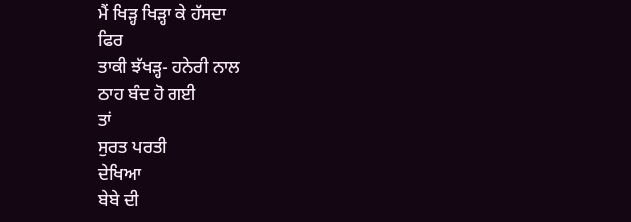ਮੈਂ ਖਿੜ੍ਹ ਖਿੜ੍ਹਾ ਕੇ ਹੱਸਦਾ
ਫਿਰ
ਤਾਕੀ ਝੱਖੜ੍ਹ- ਹਨੇਰੀ ਨਾਲ
ਠਾਹ ਬੰਦ ਹੋ ਗਈ
ਤਾਂ
ਸੁਰਤ ਪਰਤੀ
ਦੇਖਿਆ
ਬੇਬੇ ਦੀ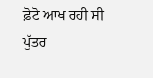ਫ਼ੋਟੋ ਆਖ ਰਹੀ ਸੀ
ਪੁੱਤਰ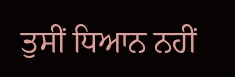ਤੁਸੀਂ ਧਿਆਨ ਨਹੀਂ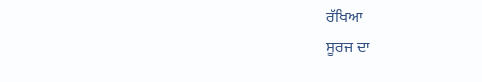ਰੱਖਿਆ
ਸੂਰਜ ਦਾ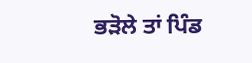ਭੜੋਲੇ ਤਾਂ ਪਿੰਡ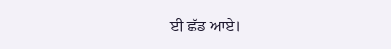ਈ ਛੱਡ ਆਏ।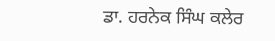ਡਾ. ਹਰਨੇਕ ਸਿੰਘ ਕਲੇਰ